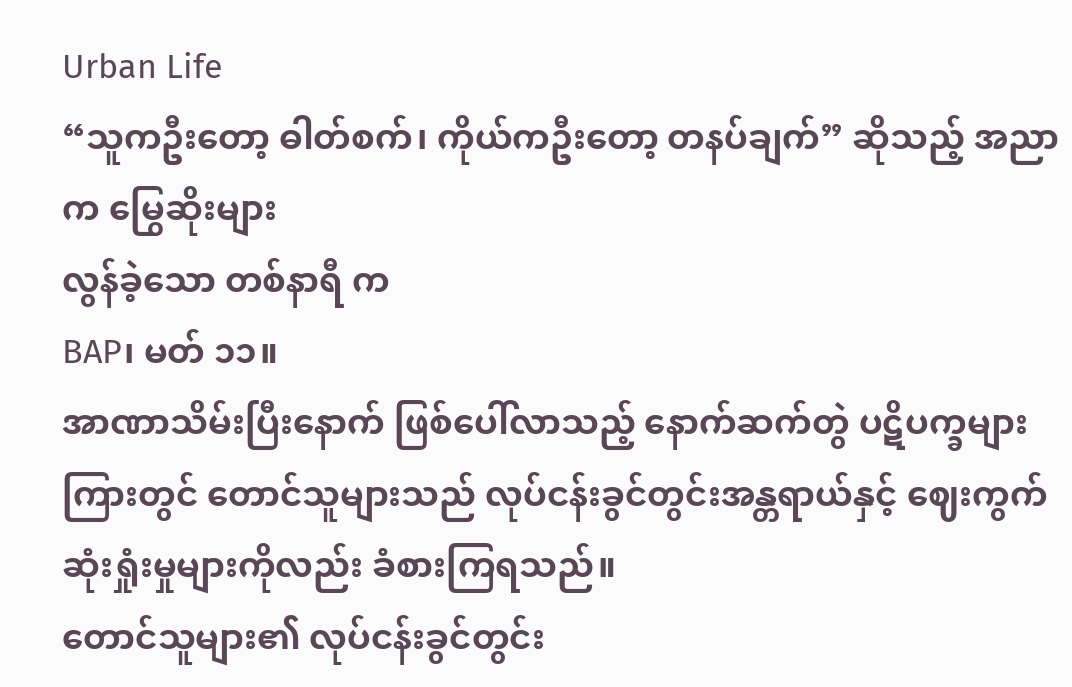Urban Life
“သူကဦးတော့ ဓါတ်စက်၊ ကိုယ်ကဦးတော့ တနပ်ချက်” ဆိုသည့် အညာက မြွေဆိုးများ
လွန်ခဲ့သော တစ်နာရီ က
BAP၊ မတ် ၁၁။
အာဏာသိမ်းပြီးနောက် ဖြစ်ပေါ်လာသည့် နောက်ဆက်တွဲ ပဋိပက္ခများကြားတွင် တောင်သူများသည် လုပ်ငန်းခွင်တွင်းအန္တရာယ်နှင့် ဈေးကွက် ဆုံးရှုံးမှုများကိုလည်း ခံစားကြရသည်။
တောင်သူများ၏ လုပ်ငန်းခွင်တွင်း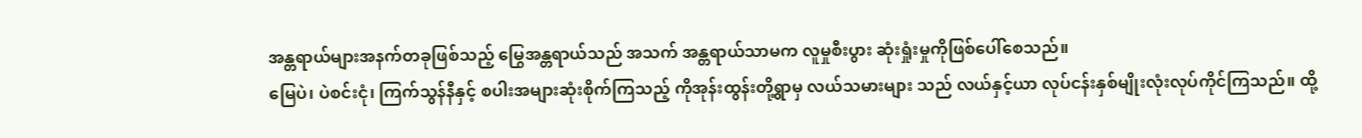အန္တရာယ်များအနက်တခုဖြစ်သည့် မြွေအန္တရာယ်သည် အသက် အန္တရာယ်သာမက လူမှုစီးပွား ဆုံးရှုံးမှုကိုဖြစ်ပေါ်စေသည်။
မြေပဲ၊ ပဲစင်းငုံ၊ ကြက်သွန်နီနှင့် စပါးအများဆုံးစိုက်ကြသည့် ကိုအုန်းထွန်းတို့ရွာမှ လယ်သမားများ သည် လယ်နှင့်ယာ လုပ်ငန်းနှစ်မျိုးလုံးလုပ်ကိုင်ကြသည်။ ထို့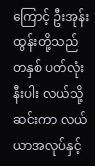ကြောင့် ဦးအုန်းထွန်းတို့သည် တနှစ် ပတ်လုံးနီးပါး လယ်သို့ဆင်းကာ လယ်ယာအလုပ်နှင့်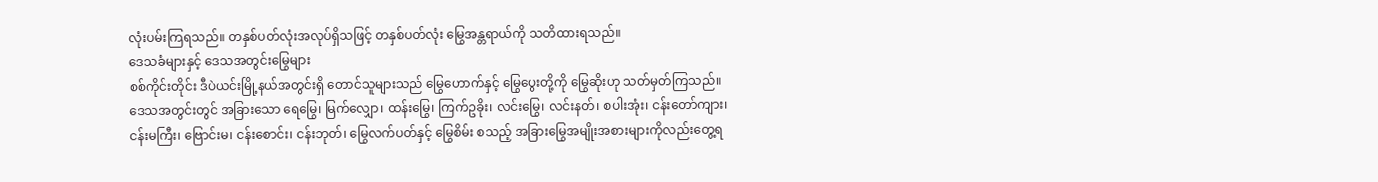လုံးပမ်းကြရသည်။ တနှစ်ပတ်လုံးအလုပ်ရှိသဖြင့် တနှစ်ပတ်လုံး မြွေအန္တရာယ်ကို သတိထားရသည်။
ဒေသခံများနှင့် ဒေသအတွင်းမြွေများ
စစ်ကိုင်းတိုင်း ဒီပဲယင်းမြို့နယ်အတွင်းရှိ တောင်သူများသည် မြွေဟောက်နှင့် မြွေပွေးတို့ကို မြွေဆိုးဟု သတ်မှတ်ကြသည်။ ဒေသအတွင်းတွင် အခြားသော ရေမြွေ၊ မြက်လျှော၊ ထန်းမြွေ၊ ကြက်ဥခိုး၊ လင်းမြွေ၊ လင်းနတ်၊ စပါးအုံး၊ ငန်းတော်ကျား၊ ငန်းမကြီး၊ ဗြောင်းမ၊ ငန်းစောင်း၊ ငန်းဘုတ်၊ မြွေလက်ပတ်နှင့် မြွေစိမ်း စသည့် အခြားမြွေအမျိုးအစားများကိုလည်းတွေ့ရ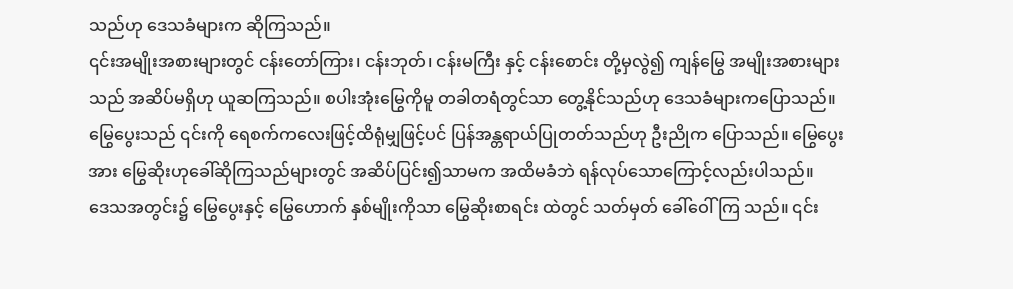သည်ဟု ဒေသခံများက ဆိုကြသည်။
၎င်းအမျိုးအစားများတွင် ငန်းတော်ကြား၊ ငန်းဘုတ်၊ ငန်းမကြီး နှင့် ငန်းစောင်း တို့မှလွဲ၍ ကျန်မြွေ အမျိုးအစားများသည် အဆိပ်မရှိဟု ယူဆကြသည်။ စပါးအုံးမြွေကိုမူ တခါတရံတွင်သာ တွေ့နိုင်သည်ဟု ဒေသခံများကပြောသည်။
မြွေပွေးသည် ၎င်းကို ရေစက်ကလေးဖြင့်ထိရုံမျှဖြင့်ပင် ပြန်အန္တရာယ်ပြုတတ်သည်ဟု ဦးညိုက ပြောသည်။ မြွေပွေးအား မြွေဆိုးဟုခေါ်ဆိုကြသည်များတွင် အဆိပ်ပြင်း၍သာမက အထိမခံဘဲ ရန်လုပ်သောကြောင့်လည်းပါသည်။
ဒေသအတွင်း၌ မြွေပွေးနှင့် မြွေဟောက် နှစ်မျိုးကိုသာ မြွေဆိုးစာရင်း ထဲတွင် သတ်မှတ် ခေါ်ဝေါ်ကြ သည်။ ၎င်း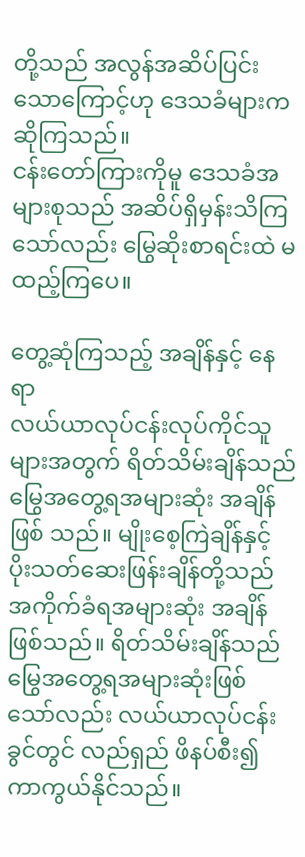တို့သည် အလွန်အဆိပ်ပြင်းသောကြောင့်ဟု ဒေသခံများက ဆိုကြသည်။
ငန်းတော်ကြားကိုမူ ဒေသခံအများစုသည် အဆိပ်ရှိမှန်းသိကြသော်လည်း မြွေဆိုးစာရင်းထဲ မထည့်ကြပေ။

တွေ့ဆုံကြသည့် အချိန်နှင့် နေရာ
လယ်ယာလုပ်ငန်းလုပ်ကိုင်သူများအတွက် ရိတ်သိမ်းချိန်သည် မြွေအတွေ့ရအများဆုံး အချိန်ဖြစ် သည်။ မျိုးစေ့ကြဲချိန်နှင့် ပိုးသတ်ဆေးဖြန်းချိန်တို့သည် အကိုက်ခံရအများဆုံး အချိန်ဖြစ်သည်။ ရိတ်သိမ်းချိန်သည် မြွေအတွေ့ရအများဆုံးဖြစ်သော်လည်း လယ်ယာလုပ်ငန်းခွင်တွင် လည်ရှည် ဖိနပ်စီး၍ကာကွယ်နိုင်သည်။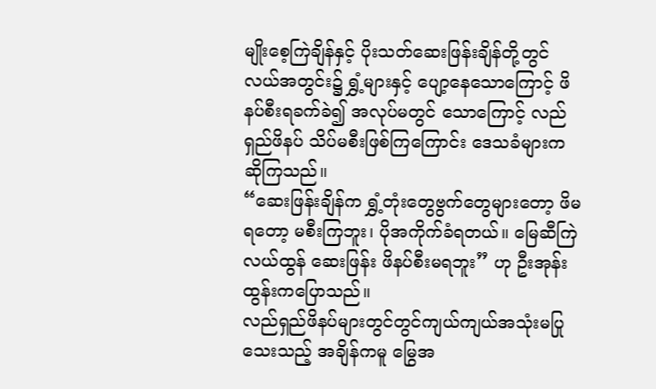မျိုးစေ့ကြဲချိန်နှင့် ပိုးသတ်ဆေးဖြန်းချိန်တို့တွင် လယ်အတွင်း၌ ရွှံ့များနှင့် ပျော့နေသောကြောင့် ဖိနပ်စီးရခက်ခဲ၍ အလုပ်မတွင် သောကြောင့် လည်ရှည်ဖိနပ် သိပ်မစီးဖြစ်ကြကြောင်း ဒေသခံများက ဆိုကြသည်။
“ဆေးဖြန်းချိန်က ရွှံ့တုံးတွေဗွက်တွေများတော့ ဖိမရတော့ မစီးကြဘူး၊ ပိုအကိုက်ခံရတယ်။ မြေဆီကြဲ လယ်ထွန် ဆေးဖြန်း ဖိနပ်စီးမရဘူး” ဟု ဦးအုန်းထွန်းကပြောသည်။
လည်ရှည်ဖိနပ်များတွင်တွင်ကျယ်ကျယ်အသုံးမပြုသေးသည့် အချိန်ကမူ မြွေအ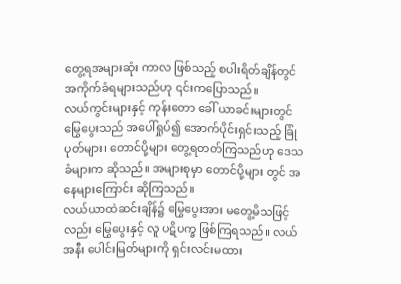တွေ့ရအများဆုံး ကာလ ဖြစ်သည့် စပါးရိတ်ချိန်တွင် အကိုက်ခံရများသည်ဟု ၎င်းကပြောသည်။
လယ်ကွင်းများနှင့် ကုန်းတော ခေါ် ယာခင်းများတွင် မြွေပွေးသည် အပေါ်ရှုပ်၍ အောက်ပိုင်းရှင်းသည့် ခြုံပုတ်များ၊ တောင်ပို့များ တွေ့ရတတ်ကြသည်ဟု ဒေသခံများက ဆိုသည်။ အများစုမှာ တောင်ပို့များ တွင် အနေများကြောင်း ဆိုကြသည်။
လယ်ယာထဲဆင်းချိန်၌ မြွေပွေးအား မတွေ့မိသဖြင့်လည်း မြွေပွေးနှင့် လူ ပဋိပက္ခ ဖြစ်ကြရသည်။ လယ်အနီး ပေါင်းမြတ်များကို ရှင်းလင်းမထား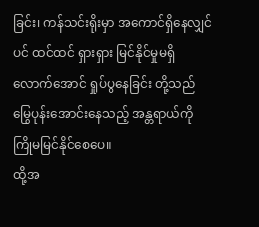ခြင်း၊ ကန်သင်းရိုးမှာ အကောင်ရှိနေလျှင်ပင် ထင်ထင် ရှားရှား မြင်နိုင်မှုမရှိလောက်အောင် ရှုပ်ပွနေခြင်း တို့သည် မြွေပုန်းအောင်းနေသည့် အန္တရာယ်ကို ကြိုမမြင်နိုင်စေပေ။
ထို့အ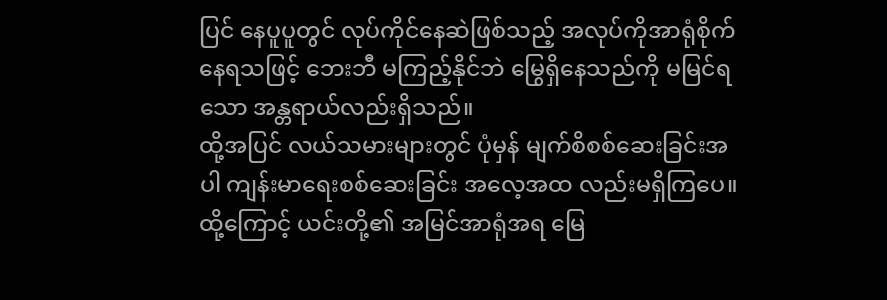ပြင် နေပူပူတွင် လုပ်ကိုင်နေဆဲဖြစ်သည့် အလုပ်ကိုအာရုံစိုက်နေရသဖြင့် ဘေးဘီ မကြည့်နိုင်ဘဲ မြွေရှိနေသည်ကို မမြင်ရသော အန္တရာယ်လည်းရှိသည်။
ထို့အပြင် လယ်သမားများတွင် ပုံမှန် မျက်စိစစ်ဆေးခြင်းအပါ ကျန်းမာရေးစစ်ဆေးခြင်း အလေ့အထ လည်းမရှိကြပေ။ ထို့ကြောင့် ယင်းတို့၏ အမြင်အာရုံအရ မြေ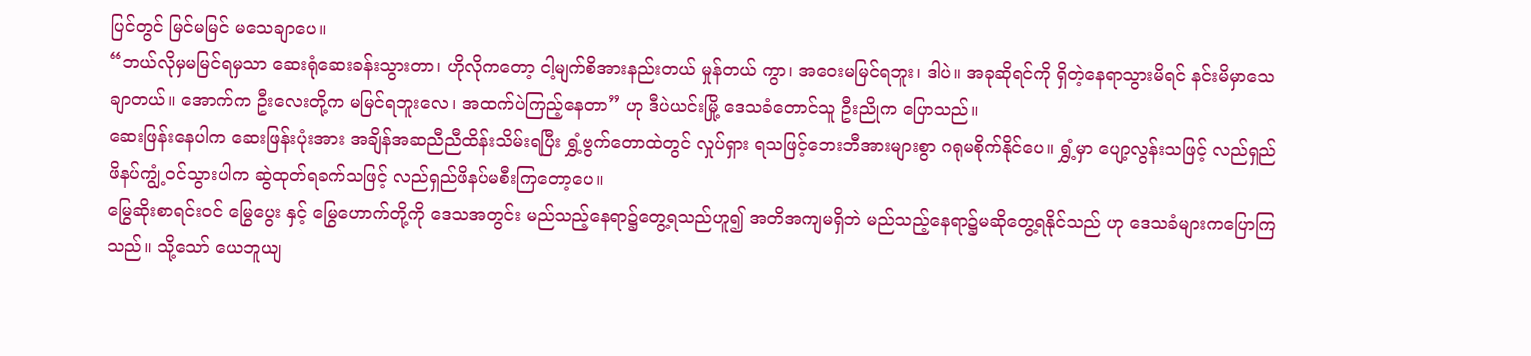ပြင်တွင် မြင်မမြင် မသေချာပေ။
“ဘယ်လိုမှမမြင်ရမှသာ ဆေးရုံဆေးခန်းသွားတာ၊ ဟိုလိုကတော့ ငါ့မျက်စိအားနည်းတယ် မှုန်တယ် ကွာ၊ အဝေးမမြင်ရဘူး၊ ဒါပဲ။ အခုဆိုရင်ကို ရှိတဲ့နေရာသွားမိရင် နင်းမိမှာသေချာတယ်။ အောက်က ဦးလေးတို့က မမြင်ရဘူးလေ၊ အထက်ပဲကြည့်နေတာ” ဟု ဒီပဲယင်းမြို့ ဒေသခံတောင်သူ ဦးညိုက ပြောသည်။
ဆေးဖြန်းနေပါက ဆေးဖြန်းပုံးအား အချိန်အဆညီညီထိန်းသိမ်းရပြီး ရွှံ့ဗွက်တောထဲတွင် လှုပ်ရှား ရသဖြင့်ဘေးဘီအားများစွာ ဂရုမစိုက်နိုင်ပေ။ ရွှံ့မှာ ပျော့လွန်းသဖြင့် လည်ရှည်ဖိနပ်ကျွံ့ဝင်သွားပါက ဆွဲထုတ်ရခက်သဖြင့် လည်ရှည်ဖိနပ်မစီးကြတော့ပေ။
မြွေဆိုးစာရင်းဝင် မြွေပွေး နှင့် မြွေဟောက်တို့ကို ဒေသအတွင်း မည်သည့်နေရာ၌တွေ့ရသည်ဟူ၍ အတိအကျမရှိဘဲ မည်သည့်နေရာ၌မဆိုတွေ့ရနိုင်သည် ဟု ဒေသခံများကပြောကြသည်။ သို့သော် ယေဘူယျ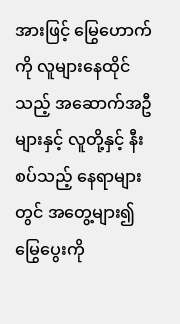အားဖြင့် မြွေဟောက်ကို လူများနေထိုင်သည့် အဆောက်အဦများနှင့် လူတို့နှင့် နီးစပ်သည့် နေရာများတွင် အတွေ့များ၍ မြွေပွေးကို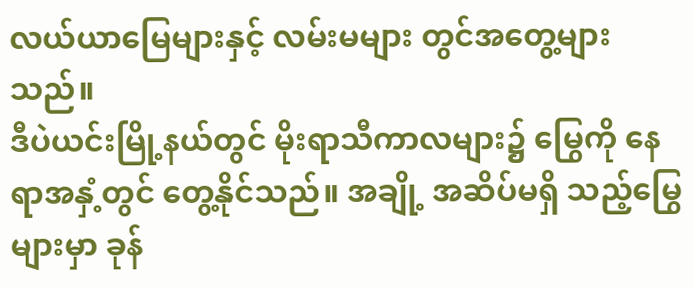လယ်ယာမြေများနှင့် လမ်းမများ တွင်အတွေ့များသည်။
ဒီပဲယင်းမြို့နယ်တွင် မိုးရာသီကာလများ၌ မြွေကို နေရာအနှံ့တွင် တွေ့နိုင်သည်။ အချို့ အဆိပ်မရှိ သည့်မြွေများမှာ ခုန်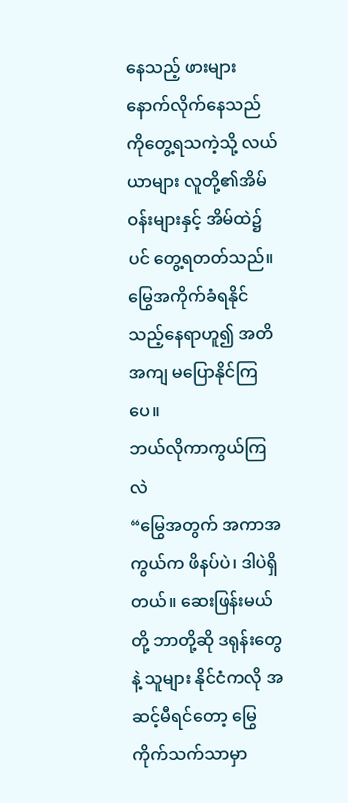နေသည့် ဖားများနောက်လိုက်နေသည်ကိုတွေ့ရသကဲ့သို့ လယ်ယာများ လူတို့၏အိမ်ဝန်းများနှင့် အိမ်ထဲ၌ပင် တွေ့ရတတ်သည်။ မြွေအကိုက်ခံရနိုင်သည့်နေရာဟူ၍ အတိ အကျ မပြောနိုင်ကြပေ။
ဘယ်လိုကာကွယ်ကြလဲ
“မြွေအတွက် အကာအကွယ်က ဖိနပ်ပဲ၊ ဒါပဲရှိတယ်။ ဆေးဖြန်းမယ်တို့ ဘာတို့ဆို ဒရုန်းတွေနဲ့ သူများ နိုင်ငံကလို အဆင့်မီရင်တော့ မြွေကိုက်သက်သာမှာ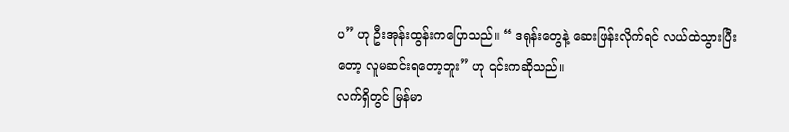ပ” ဟု ဦးအုန်းထွန်းကပြောသည်။ “ ဒရုန်းတွေနဲ့ ဆေးဖြန်းလိုက်ရင် လယ်ထဲသွားပြီးတော့ လူမဆင်းရတော့ဘူး” ဟု ၎င်းကဆိုသည်။
လက်ရှိတွင် မြန်မာ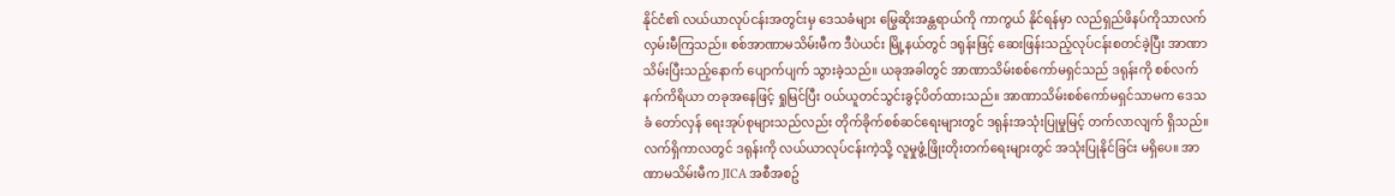နိုင်ငံ၏ လယ်ယာလုပ်ငန်းအတွင်းမှ ဒေသခံများ မြွေဆိုးအန္တရာယ်ကို ကာကွယ် နိုင်ရန်မှာ လည်ရှည်ဖိနပ်ကိုသာလက်လှမ်းမီကြသည်။ စစ်အာဏာမသိမ်းမီက ဒီပဲယင်း မြို့နယ်တွင် ဒရုန်းဖြင့် ဆေးဖြန်းသည့်လုပ်ငန်းစတင်ခဲ့ပြီး အာဏာသိမ်းပြီးသည့်နောက် ပျောက်ပျက် သွားခဲ့သည်။ ယခုအခါတွင် အာဏာသိမ်းစစ်ကော်မရှင်သည် ဒရုန်းကို စစ်လက်နက်ကိရိယာ တခုအနေဖြင့် ရှုမြင်ပြီး ဝယ်ယူတင်သွင်းခွင့်ပိတ်ထားသည်။ အာဏာသိမ်းစစ်ကော်မရှင်သာမက ဒေသခံ တော်လှန် ရေးအုပ်စုများသည်လည်း တိုက်ခိုက်စစ်ဆင်ရေးများတွင် ဒရုန်းအသုံးပြုမှုမြင့် တက်လာလျက် ရှိသည်။
လက်ရှိကာလတွင် ဒရုန်းကို လယ်ယာလုပ်ငန်းကဲ့သို့ လူမှုဖွံ့ဖြိုးတိုးတက်ရေးများတွင် အသုံးပြုနိုင်ခြင်း မရှိပေ။ အာဏာမသိမ်းမီက JICA အစီအစဥ်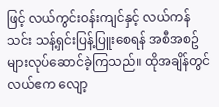ဖြင့် လယ်ကွင်းဝန်းကျင်နှင့် လယ်ကန်သင်း သန့်ရှင်းပြန့်ပြူးစေရန် အစီအစဥ်များလုပ်ဆောင်ခဲ့ကြသည်။ ထိုအချိန်တွင် လယ်ဧက လျော့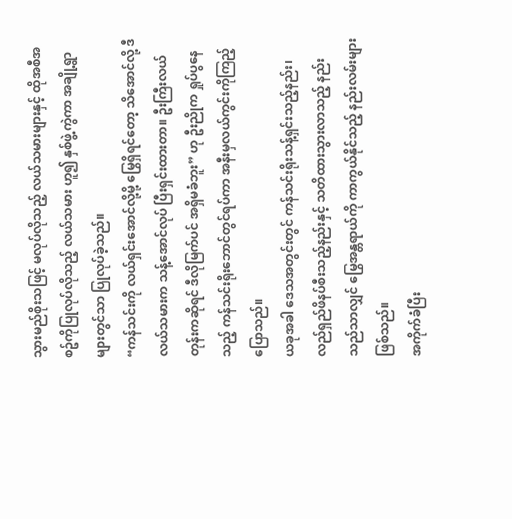သွားမည်စိုးသဖြင့် မလုပ်လိုသည့် လယ်သမားများနှင့် ထိုအစီအစဥ်ကိုပြုလုပ်လိုသည့် လယ်သမား ဟူ၍ နှစ်ဖွဲ့ကွဲကာ အချို့ရွာများတွင်သာ ပြုလုပ်ခဲ့သည်။
“ကန်သင်းကို လယ်ရှင်းအောင်လို့မို့ မြွေရှိရင်တော့ သိအောင်လို့ ဒီလယ်သမားက သန့်အောင်လုပ် ပြီးရှင်းထားတာ။ ဦးကြီးလယ်တုန်းကဆိုရင် ဒီလိုမြက်ပင် အရှိမခံဘူး” ဟု ဦးညိုက ရှုပ်ပွနေသည့် ကန်သင်းရိုးဘောင်တွင်ရပ်ကာ အနီးမှလယ်ကွင်းကိုကြည့်ပြောသည်။
ယခုအခါ ဒေသအတွင်းတွင် ကန်သင်းရိုးသန့်ရှင်းသည့်နည်း၊ လည်ရှည်ဖိနပ်စီးသည့်နည်းနှင့် သတိထားသွားလာသည့် နည်းသည်သာလျှင် မြွေအန္တရာယ်ကို ကာကွယ်နိုင်သည့် နည်းလမ်းများ ဖြစ်သည်။
အကိုက်ခံပြီး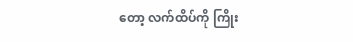တော့ လက်ထိပ်ကို ကြိုး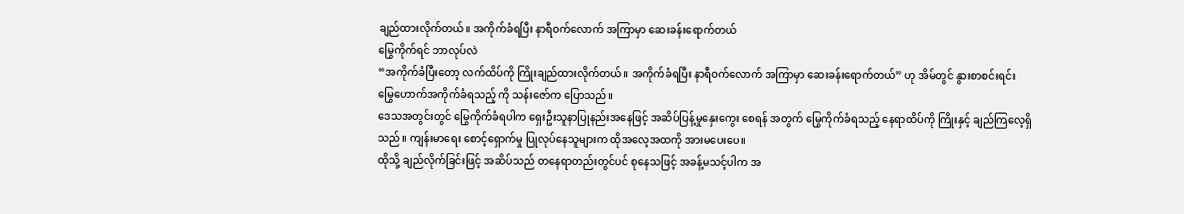ချည်ထားလိုက်တယ်။ အကိုက်ခံရပြီး နာရီဝက်လောက် အကြာမှာ ဆေးခန်းရောက်တယ်
မြွေကိုက်ရင် ဘာလုပ်လဲ
“အကိုက်ခံပြီးတော့ လက်ထိပ်ကို ကြိုးချည်ထားလိုက်တယ်။ အကိုက်ခံရပြီး နာရီဝက်လောက် အကြာမှာ ဆေးခန်းရောက်တယ်” ဟု အိမ်တွင် နွားစာစင်းရင်း မြွေဟောက်အကိုက်ခံရသည့် ကို သန်းဇော်က ပြောသည်။
ဒေသအတွင်းတွင် မြွေကိုက်ခံရပါက ရှေးဦးသူနာပြုနည်းအနေဖြင့် အဆိပ်ပြန့်မှုနှေးကွေး စေရန် အတွက် မြွေကိုက်ခံရသည့် နေရာထိပ်ကို ကြိုးနှင့် ချည်ကြလေ့ရှိသည်။ ကျန်းမာရေး စောင့်ရှောက်မှု ပြုလုပ်နေသူများက ထိုအလေ့အထကို အားမပေးပေ။
ထိုသို့ ချည်လိုက်ခြင်းဖြင့် အဆိပ်သည် တနေရာတည်းတွင်ပင် စုနေသဖြင့် အခန့်မသင့်ပါက အ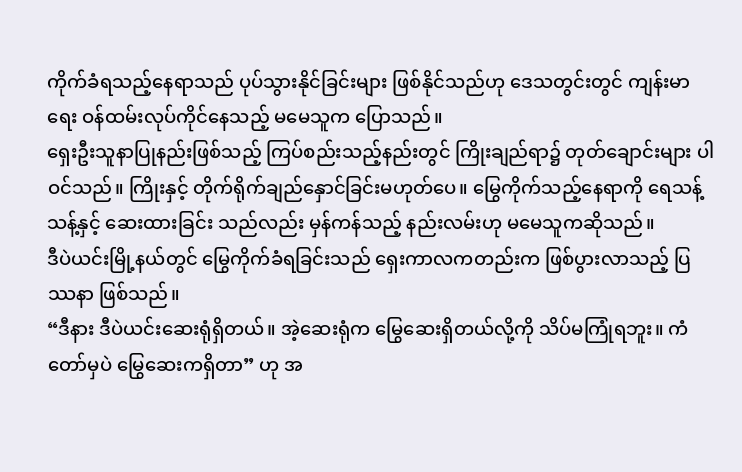ကိုက်ခံရသည့်နေရာသည် ပုပ်သွားနိုင်ခြင်းများ ဖြစ်နိုင်သည်ဟု ဒေသတွင်းတွင် ကျန်းမာရေး ဝန်ထမ်းလုပ်ကိုင်နေသည့် မမေသူက ပြောသည်။
ရှေးဦးသူနာပြုနည်းဖြစ်သည့် ကြပ်စည်းသည့်နည်းတွင် ကြိုးချည်ရာ၌ တုတ်ချောင်းများ ပါဝင်သည်။ ကြိုးနှင့် တိုက်ရိုက်ချည်နှောင်ခြင်းမဟုတ်ပေ။ မြွေကိုက်သည့်နေရာကို ရေသန့်သန့်နှင့် ဆေးထားခြင်း သည်လည်း မှန်ကန်သည့် နည်းလမ်းဟု မမေသူကဆိုသည်။
ဒီပဲယင်းမြို့နယ်တွင် မြွေကိုက်ခံရခြင်းသည် ရှေးကာလကတည်းက ဖြစ်ပွားလာသည့် ပြဿနာ ဖြစ်သည်။
“ဒီနား ဒီပဲယင်းဆေးရုံရှိတယ်။ အဲ့ဆေးရုံက မြွေဆေးရှိတယ်လို့ကို သိပ်မကြုံရဘူး။ ကံတော်မှပဲ မြွေဆေးကရှိတာ” ဟု အ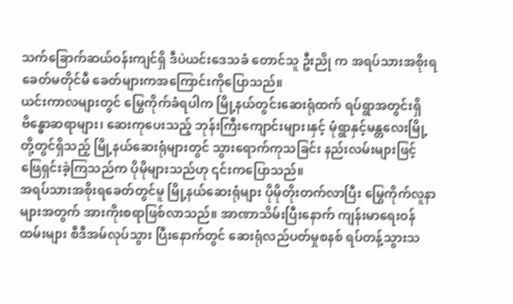သက်ခြောက်ဆယ်ဝန်းကျင်ရှိ ဒီပဲယင်းဒေသခံ တောင်သူ ဦးညို က အရပ်သားအစိုးရခေတ်မတိုင်မီ ခေတ်များကအကြောင်းကိုပြောသည်။
ယင်းကာလများတွင် မြွေကိုက်ခံရပါက မြို့နယ်တွင်းဆေးရုံထက် ရပ်ရွာအတွင်းရှိ ဗိန္ဓောဆရာများ၊ ဆေးကုပေးသည့် ဘုန်းကြီးကျောင်းများ၊နှင့် မုံရွာနှင့်မန္တလေးမြို့တို့တွင်ရှိသည့် မြို့နယ်ဆေးရုံများတွင် သွားရောက်ကုသခြင်း နည်းလမ်းများဖြင့် ဖြေရှင်းခဲ့ကြသည်က ပိုမိုများသည်ဟု ၎င်းကပြောသည်။
အရပ်သားအစိုးရခေတ်တွင်မူ မြို့နယ်ဆေးရုံများ ပိုမိုတိုးတက်လာပြီး မြွေကိုက်လူနာများအတွက် အားကိုးစရာဖြစ်လာသည်။ အာဏာသိမ်းပြီးနောက် ကျန်းမာရေးဝန်ထမ်းများ စီဒီအမ်လုပ်သွား ပြီးနောက်တွင် ဆေးရုံလည်ပတ်မှုစနစ် ရပ်တန့်သွားသ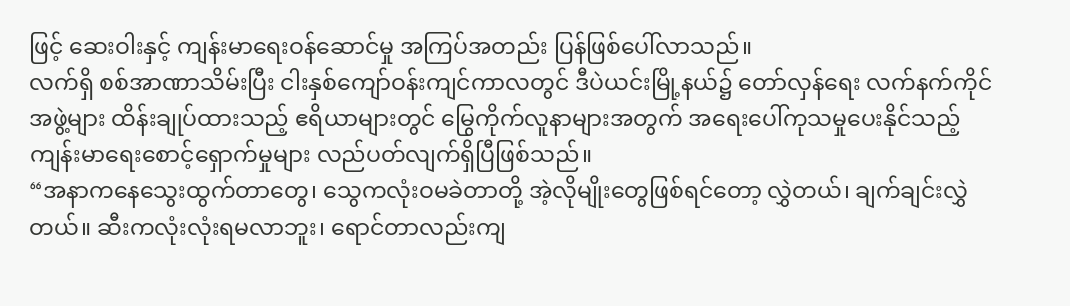ဖြင့် ဆေးဝါးနှင့် ကျန်းမာရေးဝန်ဆောင်မှု အကြပ်အတည်း ပြန်ဖြစ်ပေါ်လာသည်။
လက်ရှိ စစ်အာဏာသိမ်းပြီး ငါးနှစ်ကျော်ဝန်းကျင်ကာလတွင် ဒီပဲယင်းမြို့နယ်၌ တော်လှန်ရေး လက်နက်ကိုင်အဖွဲ့များ ထိန်းချုပ်ထားသည့် ဧရိယာများတွင် မြွေကိုက်လူနာများအတွက် အရေးပေါ်ကုသမှုပေးနိုင်သည့် ကျန်းမာရေးစောင့်ရှောက်မှုများ လည်ပတ်လျက်ရှိပြီဖြစ်သည်။
“အနာကနေသွေးထွက်တာတွေ၊ သွေကလုံးဝမခဲတာတို့ အဲ့လိုမျိုးတွေဖြစ်ရင်တော့ လွှဲတယ်၊ ချက်ချင်းလွှဲတယ်။ ဆီးကလုံးလုံးရမလာဘူး၊ ရောင်တာလည်းကျ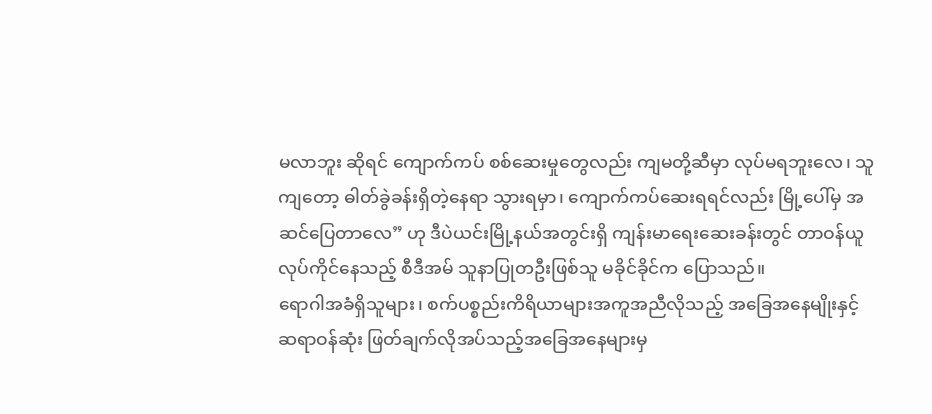မလာဘူး ဆိုရင် ကျောက်ကပ် စစ်ဆေးမှုတွေလည်း ကျမတို့ဆီမှာ လုပ်မရဘူးလေ၊ သူကျတော့ ဓါတ်ခွဲခန်းရှိတဲ့နေရာ သွားရမှာ၊ ကျောက်ကပ်ဆေးရရင်လည်း မြို့ပေါ်မှ အဆင်ပြေတာလေ” ဟု ဒီပဲယင်းမြို့နယ်အတွင်းရှိ ကျန်းမာရေးဆေးခန်းတွင် တာဝန်ယူလုပ်ကိုင်နေသည့် စီဒီအမ် သူနာပြုတဦးဖြစ်သူ မခိုင်ခိုင်က ပြောသည်။
ရောဂါအခံရှိသူများ၊ စက်ပစ္စည်းကိရိယာများအကူအညီလိုသည့် အခြေအနေမျိုးနှင့် ဆရာဝန်ဆုံး ဖြတ်ချက်လိုအပ်သည့်အခြေအနေများမှ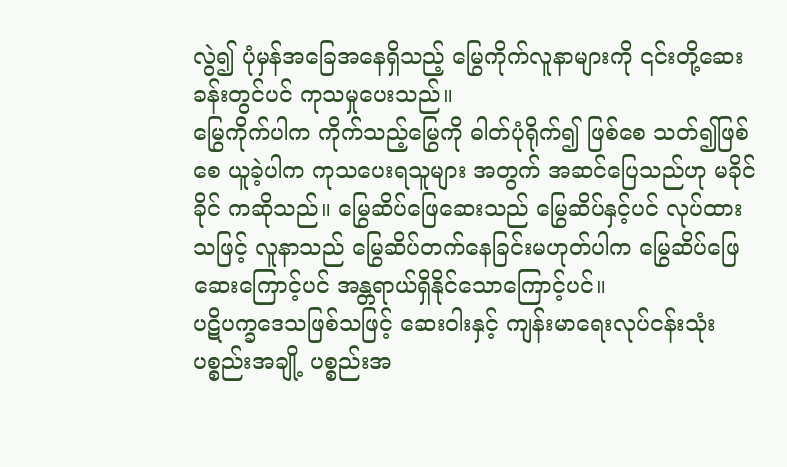လွဲ၍ ပုံမှန်အခြေအနေရှိသည့် မြွေကိုက်လူနာများကို ၎င်းတို့ဆေးခန်းတွင်ပင် ကုသမှုပေးသည်။
မြွေကိုက်ပါက ကိုက်သည့်မြွေကို ဓါတ်ပုံရိုက်၍ ဖြစ်စေ သတ်၍ဖြစ်စေ ယူခဲ့ပါက ကုသပေးရသူများ အတွက် အဆင်ပြေသည်ဟု မခိုင်ခိုင် ကဆိုသည်။ မြွေဆိပ်ဖြေဆေးသည် မြွေဆိပ်နှင့်ပင် လုပ်ထားသဖြင့် လူနာသည် မြွေဆိပ်တက်နေခြင်းမဟုတ်ပါက မြွေဆိပ်ဖြေဆေးကြောင့်ပင် အန္တရာယ်ရှိနိုင်သောကြောင့်ပင်။
ပဋိပက္ခဒေသဖြစ်သဖြင့် ဆေးဝါးနှင့် ကျန်းမာရေးလုပ်ငန်းသုံးပစ္စည်းအချို့ ပစ္စည်းအ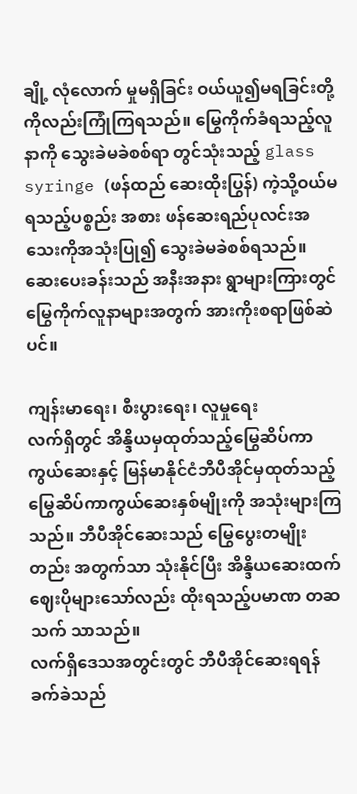ချို့ လုံလောက် မှုမရှိခြင်း ဝယ်ယူ၍မရခြင်းတို့ကိုလည်းကြုံကြရသည်။ မြွေကိုက်ခံရသည့်လူနာကို သွေးခဲမခဲစစ်ရာ တွင်သုံးသည့် glass syringe (ဖန်ထည် ဆေးထိုးပြွန်) ကဲ့သို့ဝယ်မရသည့်ပစ္စည်း အစား ဖန်ဆေးရည်ပုလင်းအသေးကိုအသုံးပြု၍ သွေးခဲမခဲစစ်ရသည်။ ဆေးပေးခန်းသည် အနီးအနား ရွာများကြားတွင် မြွေကိုက်လူနာများအတွက် အားကိုးစရာဖြစ်ဆဲပင်။

ကျန်းမာရေး၊ စီးပွားရေး၊ လူမှုရေး
လက်ရှိတွင် အိန္ဒိယမှထုတ်သည့်မြွေဆိပ်ကာကွယ်ဆေးနှင့် မြန်မာနိုင်ငံဘီပီအိုင်မှထုတ်သည့် မြွေဆိပ်ကာကွယ်ဆေးနှစ်မျိုးကို အသုံးများကြသည်။ ဘီပီအိုင်ဆေးသည် မြွေပွေးတမျိုးတည်း အတွက်သာ သုံးနိုင်ပြီး အိန္ဒိယဆေးထက် ဈေးပိုများသော်လည်း ထိုးရသည့်ပမာဏ တဆသက် သာသည်။
လက်ရှိဒေသအတွင်းတွင် ဘီပီအိုင်ဆေးရရန် ခက်ခဲသည်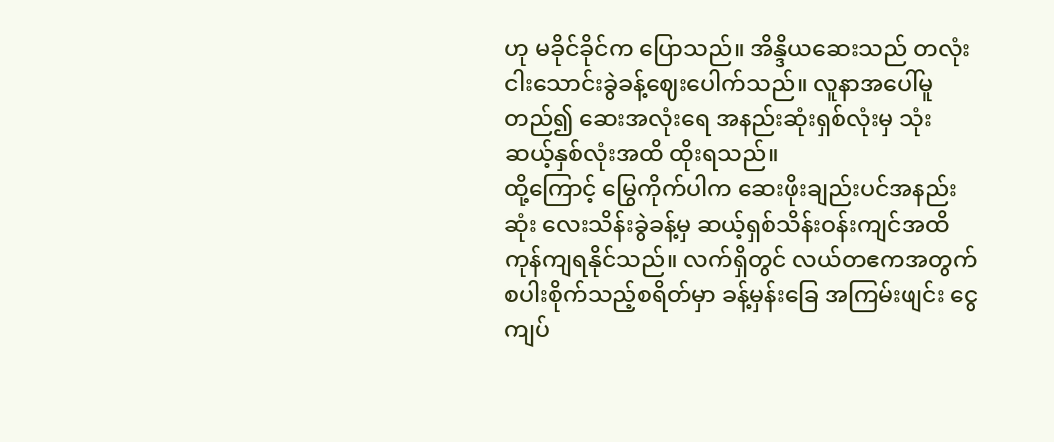ဟု မခိုင်ခိုင်က ပြောသည်။ အိန္ဒိယဆေးသည် တလုံးငါးသောင်းခွဲခန့်ဈေးပေါက်သည်။ လူနာအပေါ်မူတည်၍ ဆေးအလုံးရေ အနည်းဆုံးရှစ်လုံးမှ သုံးဆယ့်နှစ်လုံးအထိ ထိုးရသည်။
ထို့ကြောင့် မြွေကိုက်ပါက ဆေးဖိုးချည်းပင်အနည်းဆုံး လေးသိန်းခွဲခန့်မှ ဆယ့်ရှစ်သိန်းဝန်းကျင်အထိ ကုန်ကျရနိုင်သည်။ လက်ရှိတွင် လယ်တဧကအတွက် စပါးစိုက်သည့်စရိတ်မှာ ခန့်မှန်းခြေ အကြမ်းဖျင်း ငွေကျပ်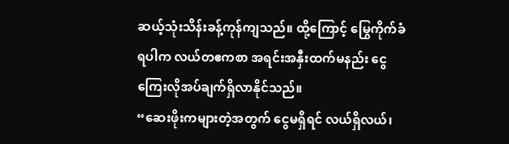ဆယ့်သုံးသိန်းခန့်ကုန်ကျသည်။ ထို့ကြောင့် မြွေကိုက်ခံရပါက လယ်တဧကစာ အရင်းအနှီးထက်မနည်း ငွေကြေးလိုအပ်ချက်ရှိလာနိုင်သည်။
“ဆေးဖိုးကများတဲ့အတွက် ငွေမရှိရင် လယ်ရှိလယ်၊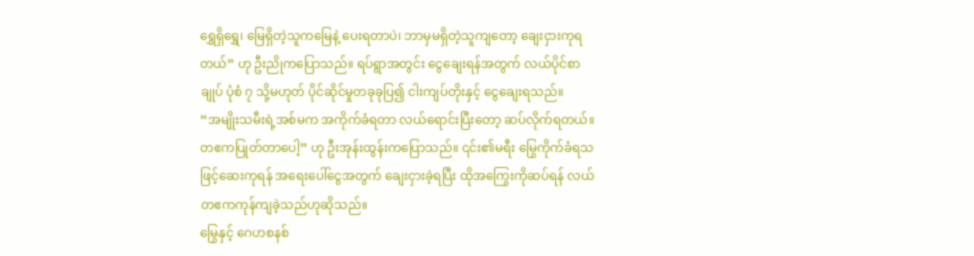ရွှေရှိရွှေ၊ မြေရှိတဲ့သူကမြေနဲ့ ပေးရတာပဲ၊ ဘာမှမရှိတဲ့သူကျတော့ ချေးငှားကုရတယ်” ဟု ဦးညိုကပြောသည်။ ရပ်ရွာအတွင်း ငွေချေးရန်အတွက် လယ်ပိုင်စာချုပ် ပုံစံ ၇ သို့မဟုတ် ပိုင်ဆိုင်မှုတခုခုပြ၍ ငါးကျပ်တိုးနှင့် ငွေချေးရသည်။
“အမျိုးသမီးရဲ့အစ်မက အကိုက်ခံရတာ လယ်ရောင်းပြီးတော့ ဆပ်လိုက်ရတယ်။ တဧကပြုတ်တာပေါ့” ဟု ဦးအုန်းထွန်းကပြောသည်။ ၎င်း၏မရီး မြွေကိုက်ခံရသဖြင့်ဆေးကုရန် အရေးပေါ်ငွေအတွက် ချေးငှားခဲ့ရပြီး ထိုအကြွေးကိုဆပ်ရန် လယ်တဧကကုန်ကျခဲ့သည်ဟုဆိုသည်။
မြွေနှင့် ဂေဟစနစ်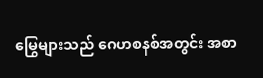မြွေများသည် ဂေဟစနစ်အတွင်း အစာ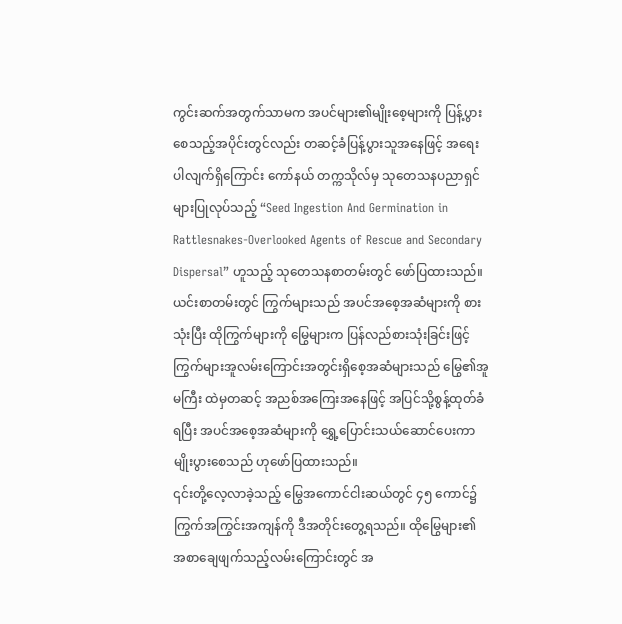ကွင်းဆက်အတွက်သာမက အပင်များ၏မျိုးစေ့များကို ပြန့်ပွားစေသည့်အပိုင်းတွင်လည်း တဆင့်ခံပြန့်ပွားသူအနေဖြင့် အရေးပါလျက်ရှိကြောင်း ကော်နယ် တက္ကသိုလ်မှ သုတေသနပညာရှင်များပြုလုပ်သည့် “Seed Ingestion And Germination in Rattlesnakes-Overlooked Agents of Rescue and Secondary Dispersal” ဟူသည့် သုတေသနစာတမ်းတွင် ဖော်ပြထားသည်။
ယင်းစာတမ်းတွင် ကြွက်များသည် အပင်အစေ့အဆံများကို စားသုံးပြီး ထိုကြွက်များကို မြွေများက ပြန်လည်စားသုံးခြင်းဖြင့် ကြွက်များအူလမ်းကြောင်းအတွင်းရှိစေ့အဆံများသည် မြွေ၏အူမကြီး ထဲမှတဆင့် အညစ်အကြေးအနေဖြင့် အပြင်သို့စွန့်ထုတ်ခံရပြီး အပင်အစေ့အဆံများကို ရွှေ့ပြောင်းသယ်ဆောင်ပေးကာ မျိုးပွားစေသည် ဟုဖော်ပြထားသည်။
၎င်းတို့လေ့လာခဲ့သည့် မြွေအကောင်ငါးဆယ်တွင် ၄၅ ကောင်၌ ကြွက်အကြွင်းအကျန်ကို ဒီအတိုင်းတွေ့ရသည်။ ထိုမြွေများ၏ အစာချေဖျက်သည့်လမ်းကြောင်းတွင် အ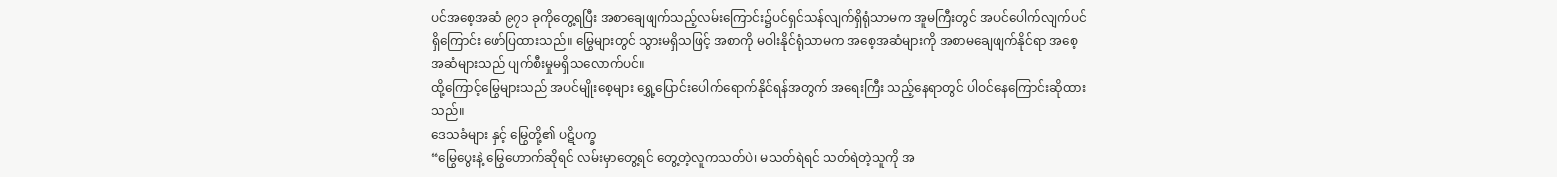ပင်အစေ့အဆံ ၉၇၁ ခုကိုတွေ့ရပြီး အစာချေဖျက်သည့်လမ်းကြောင်း၌ပင်ရှင်သန်လျက်ရှိရုံသာမက အူမကြီးတွင် အပင်ပေါက်လျက်ပင်ရှိကြောင်း ဖော်ပြထားသည်။ မြွေများတွင် သွားမရှိသဖြင့် အစာကို မဝါးနိုင်ရုံသာမက အစေ့အဆံများကို အစာမချေဖျက်နိုင်ရာ အစေ့အဆံများသည် ပျက်စီးမှုမရှိသလောက်ပင်။
ထို့ကြောင့်မြွေများသည် အပင်မျိုးစေ့များ ရွှေ့ပြောင်းပေါက်ရောက်နိုင်ရန်အတွက် အရေးကြီး သည့်နေရာတွင် ပါဝင်နေကြောင်းဆိုထားသည်။
ဒေသခံများ နှင့် မြွေတို့၏ ပဋိပက္ခ
“မြွေပွေးနဲ့ မြွေဟောက်ဆိုရင် လမ်းမှာတွေ့ရင် တွေ့တဲ့လူကသတ်ပဲ၊ မသတ်ရဲရင် သတ်ရဲတဲ့သူကို အ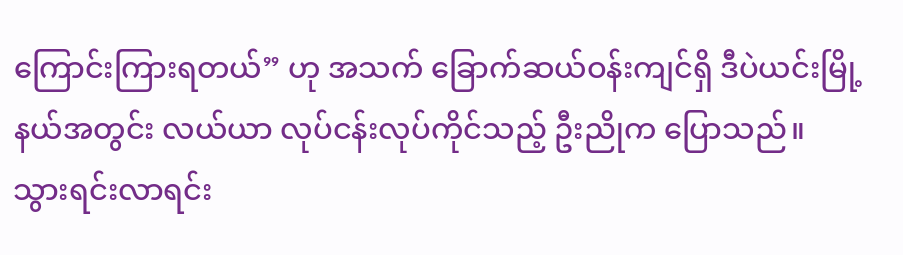ကြောင်းကြားရတယ်” ဟု အသက် ခြောက်ဆယ်ဝန်းကျင်ရှိ ဒီပဲယင်းမြို့နယ်အတွင်း လယ်ယာ လုပ်ငန်းလုပ်ကိုင်သည့် ဦးညိုက ပြောသည်။
သွားရင်းလာရင်း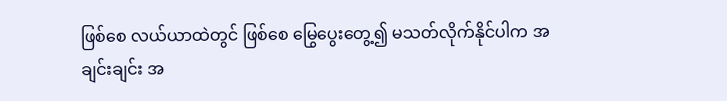ဖြစ်စေ လယ်ယာထဲတွင် ဖြစ်စေ မြွေပွေးတွေ့၍ မသတ်လိုက်နိုင်ပါက အချင်းချင်း အ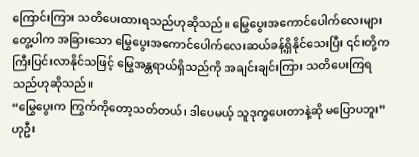ကြောင်းကြား သတိပေးထားရသည်ဟုဆိုသည်။ မြွေပွေးအကောင်ပေါက်လေးများတွေ့ပါက အခြားသော မြွေပွေးအကောင်ပေါက်လေးဆယ်ခန့်ရှိနိုင်သေးပြီး ၎င်းတို့ကကြီးပြင်းလာနိုင်သဖြင့် မြွေအန္တရာယ်ရှိသည်ကို အချင်းချင်းကြား သတိပေးကြရသည်ဟုဆိုသည်။
“မြွေပွေးက ကြွက်ကိုတော့သတ်တယ်၊ ဒါပေမယ့် သူဒုက္ခပေးတာနဲ့ဆို မပြောပဘူး” ဟုဦး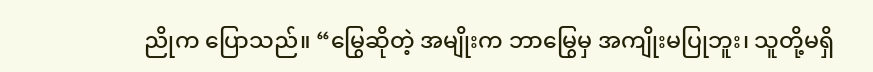ညိုက ပြောသည်။ “မြွေဆိုတဲ့ အမျိုးက ဘာမြွေမှ အကျိုးမပြုဘူး၊ သူတို့မရှိ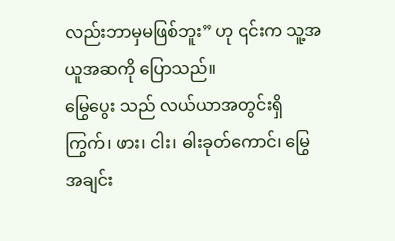လည်းဘာမှမဖြစ်ဘူး” ဟု ၎င်းက သူ့အယူအဆကို ပြောသည်။
မြွေပွေး သည် လယ်ယာအတွင်းရှိ ကြွက်၊ ဖား၊ ငါး၊ ဓါးခုတ်ကောင်၊ မြွေအချင်း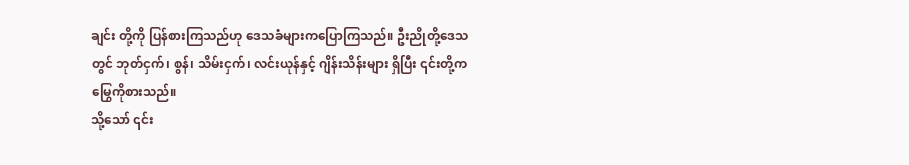ချင်း တို့ကို ပြန်စားကြသည်ဟု ဒေသခံများကပြောကြသည်။ ဦးညိုတို့ဒေသတွင် ဘုတ်ငှက်၊ စွန်၊ သိမ်းငှက်၊ လင်းယုန်နှင့် ဂျိန်းသိန်းများ ရှိပြီး ၎င်းတို့က မြွေကိုစားသည်။
သို့သော် ၎င်း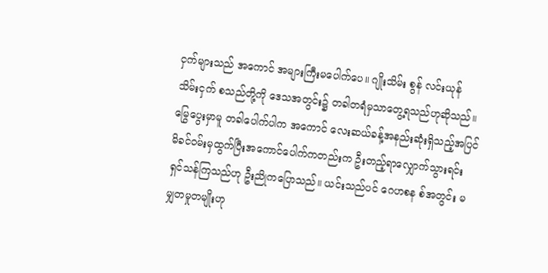ငှက်များသည် အကောင် အများကြီးမပေါက်ပေ။ ဂျိုးသိမ်း စွန် လင်းယုန် သိမ်းငှက် စသည်တို့ကို ဒေသအတွင်း၌ တခါတရံမှသာတွေ့ရသည်ဟုဆိုသည်။ မြွေပွေးမှာမူ တခါပေါက်ပါက အကောင် လေးဆယ်ခန့်အနည်းဆုံးရှိသည့်အပြင် မိခင်ဝမ်းမှထွက်ပြီးအကောင်ပေါက်ကတည်းက ဦးတည့်ရာလျှောက်သွားရင်း ရှင်သန်ကြသည်ဟု ဦးညိုကပြောသည်။ ယင်းသည်ပင် ဂေဟစန စ်အတွင်း မမျှတမှုတမျိုးဟု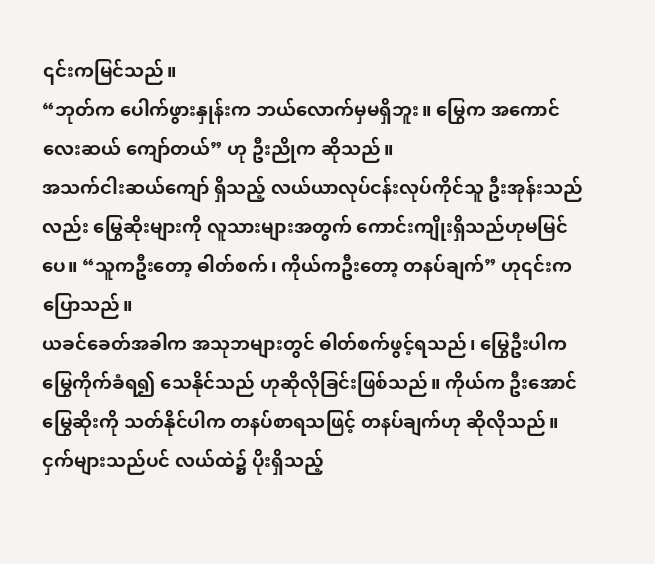၎င်းကမြင်သည်။
“ဘုတ်က ပေါက်ဖွားနှုန်းက ဘယ်လောက်မှမရှိဘူး။ မြွေက အကောင်လေးဆယ် ကျော်တယ်” ဟု ဦးညိုက ဆိုသည်။
အသက်ငါးဆယ်ကျော် ရှိသည့် လယ်ယာလုပ်ငန်းလုပ်ကိုင်သူ ဦးအုန်းသည်လည်း မြွေဆိုးများကို လူသားများအတွက် ကောင်းကျိုးရှိသည်ဟုမမြင်ပေ။ “သူကဦးတော့ ဓါတ်စက်၊ ကိုယ်ကဦးတော့ တနပ်ချက်” ဟု၎င်းကပြောသည်။
ယခင်ခေတ်အခါက အသုဘများတွင် ဓါတ်စက်ဖွင့်ရသည်၊ မြွေဦးပါက မြွေကိုက်ခံရ၍ သေနိုင်သည် ဟုဆိုလိုခြင်းဖြစ်သည်။ ကိုယ်က ဦးအောင် မြွေဆိုးကို သတ်နိုင်ပါက တနပ်စာရသဖြင့် တနပ်ချက်ဟု ဆိုလိုသည်။
ငှက်များသည်ပင် လယ်ထဲ၌ ပိုးရှိသည့်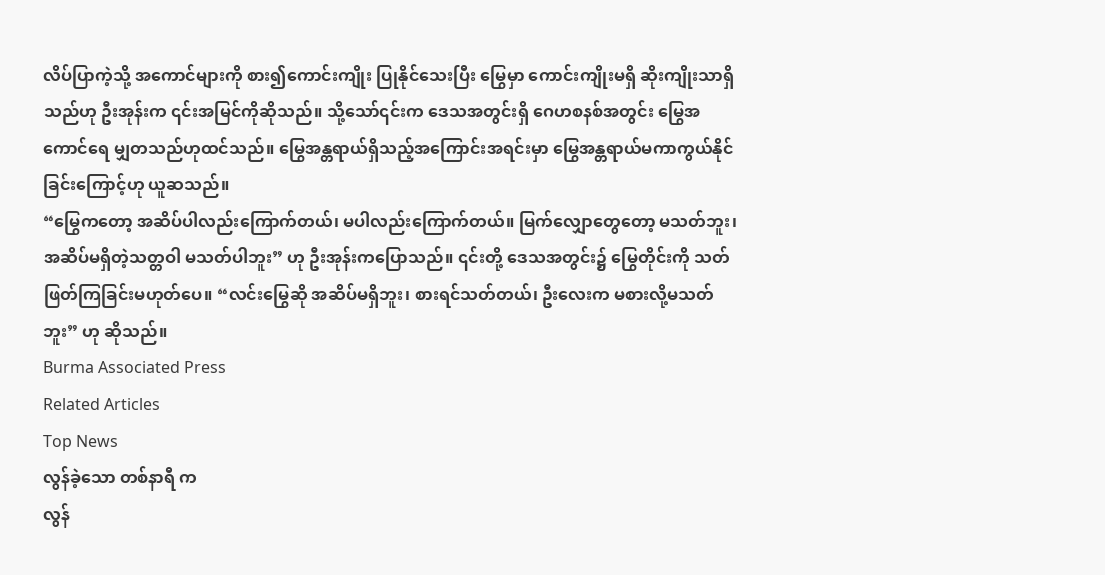လိပ်ပြာကဲ့သို့ အကောင်များကို စား၍ကောင်းကျိုး ပြုနိုင်သေးပြီး မြွေမှာ ကောင်းကျိုးမရှိ ဆိုးကျိုးသာရှိသည်ဟု ဦးအုန်းက ၎င်းအမြင်ကိုဆိုသည်။ သို့သော်၎င်းက ဒေသအတွင်းရှိ ဂေဟစနစ်အတွင်း မြွေအကောင်ရေ မျှတသည်ဟုထင်သည်။ မြွေအန္တရာယ်ရှိသည့်အကြောင်းအရင်းမှာ မြွေအန္တရာယ်မကာကွယ်နိုင်ခြင်းကြောင့်ဟု ယူဆသည်။
“မြွေကတော့ အဆိပ်ပါလည်းကြောက်တယ်၊ မပါလည်းကြောက်တယ်။ မြက်လျှောတွေတော့ မသတ်ဘူး၊ အဆိပ်မရှိတဲ့သတ္တဝါ မသတ်ပါဘူး” ဟု ဦးအုန်းကပြောသည်။ ၎င်းတို့ ဒေသအတွင်း၌ မြွေတိုင်းကို သတ်ဖြတ်ကြခြင်းမဟုတ်ပေ။ “လင်းမြွေဆို အဆိပ်မရှိဘူး၊ စားရင်သတ်တယ်၊ ဦးလေးက မစားလို့မသတ်ဘူး” ဟု ဆိုသည်။
Burma Associated Press
Related Articles
Top News
လွန်ခဲ့သော တစ်နာရီ က
လွန်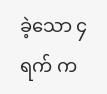ခဲ့သော ၄ ရက် က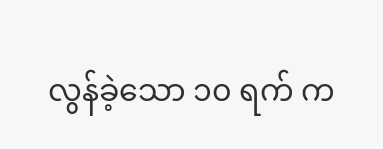လွန်ခဲ့သော ၁၀ ရက် က